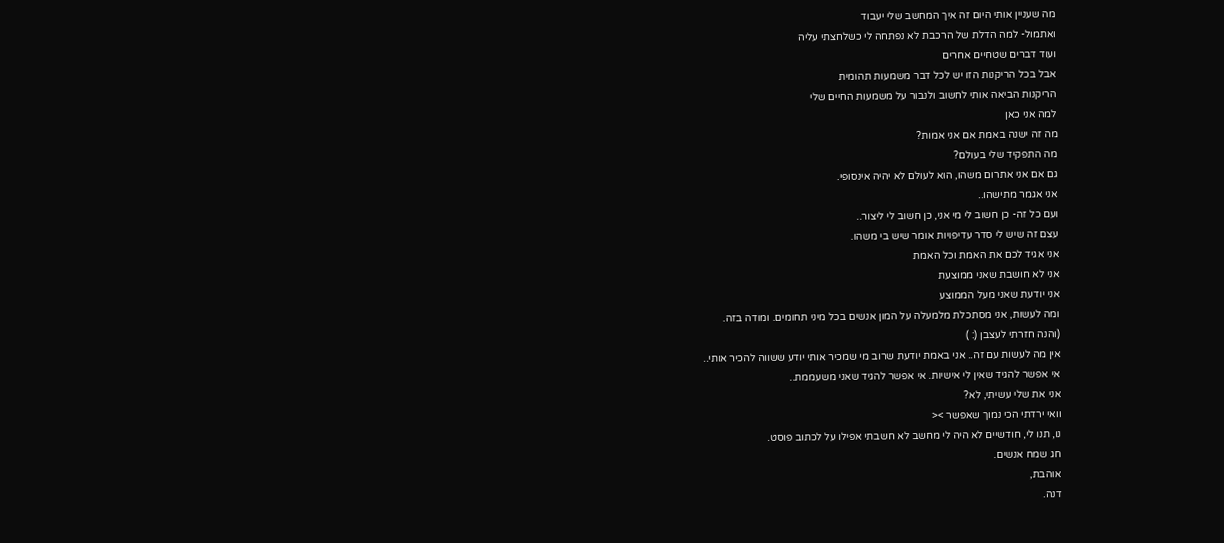מה שעניין אותי היום זה איך המחשב שלי יעבוד
ואתמול- למה הדלת של הרכבת לא נפתחה לי כשלחצתי עליה
ועוד דברים שטחיים אחרים
אבל בכל הריקנות הזו יש לכל דבר משמעות תהומית
הריקנות הביאה אותי לחשוב ולנבור על משמעות החיים שלי
למה אני כאן
מה זה ישנה באמת אם אני אמות?
מה התפקיד שלי בעולם?
גם אם אני אתרום משהו, הוא לעולם לא יהיה אינסופי.
אני אגמר מתישהו..
ועם כל זה- כן חשוב לי מי אני, כן חשוב לי ליצור..
עצם זה שיש לי סדר עדיפויות אומר שיש בי משהו.
אני אגיד לכם את האמת וכל האמת
אני לא חושבת שאני ממוצעת
אני יודעת שאני מעל הממוצע
ומה לעשות, אני מסתכלת מלמעלה על המון אנשים בכל מיני תחומים. ומודה בזה.
(והנה חזרתי לעצבן (: )
אין מה לעשות עם זה.. אני באמת יודעת שרוב מי שמכיר אותי יודע ששווה להכיר אותי..
אי אפשר להגיד שאין לי אישיות. אי אפשר להגיד שאני משעממת..
אני את שלי עשיתי, לא?
וואי ירדתי הכי נמוך שאפשר ><
נו, תנו לי, חודשיים לא היה לי מחשב לא חשבתי אפילו על לכתוב פוסט.
חג שמח אנשים.
אוהבת,
דנה.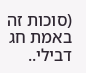(סוכות זה באמת חג דבילי..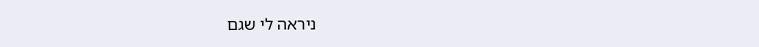ניראה לי שגם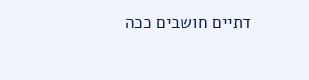דתיים חושבים ככה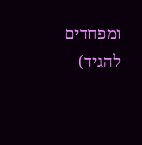ומפחדים להגיד)